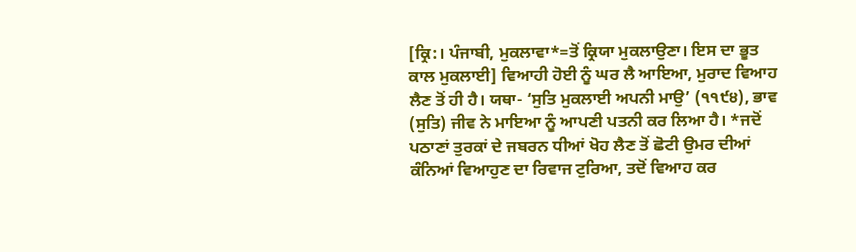[ਕ੍ਰਿ:। ਪੰਜਾਬੀ, ਮੁਕਲਾਵਾ*=ਤੋਂ ਕ੍ਰਿਯਾ ਮੁਕਲਾਉਣਾ। ਇਸ ਦਾ ਭੂਤ ਕਾਲ ਮੁਕਲਾਈ] ਵਿਆਹੀ ਹੋਈ ਨੂੰ ਘਰ ਲੈ ਆਇਆ, ਮੁਰਾਦ ਵਿਆਹ ਲੈਣ ਤੋਂ ਹੀ ਹੈ। ਯਥਾ- ‘ਸੁਤਿ ਮੁਕਲਾਈ ਅਪਨੀ ਮਾਉ’ (੧੧੯੪), ਭਾਵ (ਸੁਤਿ) ਜੀਵ ਨੇ ਮਾਇਆ ਨੂੰ ਆਪਣੀ ਪਤਨੀ ਕਰ ਲਿਆ ਹੈ। *ਜਦੋਂ ਪਠਾਣਾਂ ਤੁਰਕਾਂ ਦੇ ਜਬਰਨ ਧੀਆਂ ਖੋਹ ਲੈਣ ਤੋਂ ਛੋਟੀ ਉਮਰ ਦੀਆਂ ਕੰਨਿਆਂ ਵਿਆਹੁਣ ਦਾ ਰਿਵਾਜ ਟੁਰਿਆ, ਤਦੋਂ ਵਿਆਹ ਕਰ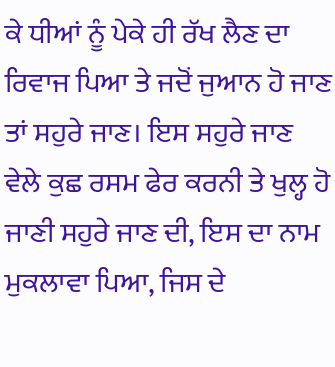ਕੇ ਧੀਆਂ ਨੂੰ ਪੇਕੇ ਹੀ ਰੱਖ ਲੈਣ ਦਾ ਰਿਵਾਜ ਪਿਆ ਤੇ ਜਦੋਂ ਜੁਆਨ ਹੋ ਜਾਣ ਤਾਂ ਸਹੁਰੇ ਜਾਣ। ਇਸ ਸਹੁਰੇ ਜਾਣ ਵੇਲੇ ਕੁਛ ਰਸਮ ਫੇਰ ਕਰਨੀ ਤੇ ਖੁਲ੍ਹ ਹੋ ਜਾਣੀ ਸਹੁਰੇ ਜਾਣ ਦੀ, ਇਸ ਦਾ ਨਾਮ ਮੁਕਲਾਵਾ ਪਿਆ, ਜਿਸ ਦੇ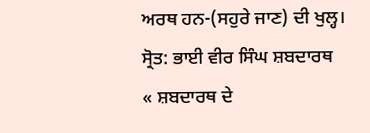ਅਰਥ ਹਨ-(ਸਹੁਰੇ ਜਾਣ) ਦੀ ਖੁਲ੍ਹ।
ਸ੍ਰੋਤ: ਭਾਈ ਵੀਰ ਸਿੰਘ ਸ਼ਬਦਾਰਥ
« ਸ਼ਬਦਾਰਥ ਦੇ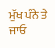ਮੁੱਖ ਪੰਨੇ ਤੇ ਜਾਓ